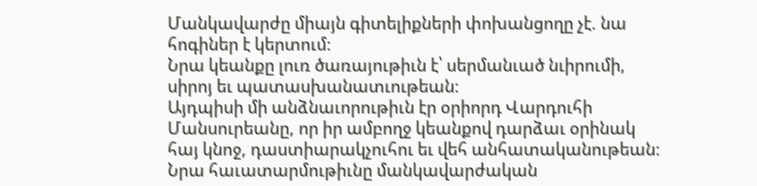Մանկավարժը միայն գիտելիքների փոխանցողը չէ. նա հոգիներ է կերտում:
Նրա կեանքը լուռ ծառայութիւն է՝ սերմանւած նւիրումի, սիրոյ եւ պատասխանատւութեան:
Այդպիսի մի անձնաւորութիւն էր օրիորդ Վարդուհի Մանսուրեանը, որ իր ամբողջ կեանքով դարձաւ օրինակ հայ կնոջ, դաստիարակչուհու եւ վեհ անհատականութեան: Նրա հաւատարմութիւնը մանկավարժական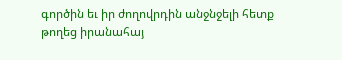գործին եւ իր ժողովրդին անջնջելի հետք թողեց իրանահայ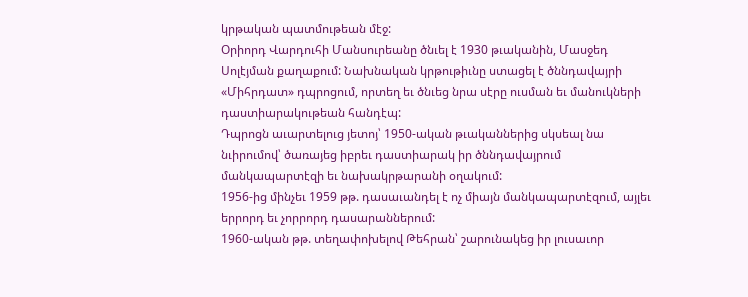կրթական պատմութեան մէջ:
Օրիորդ Վարդուհի Մանսուրեանը ծնւել է 1930 թւականին, Մասջեդ Սոլէյման քաղաքում: Նախնական կրթութիւնը ստացել է ծննդավայրի «Միհրդատ» դպրոցում, որտեղ եւ ծնւեց նրա սէրը ուսման եւ մանուկների դաստիարակութեան հանդէպ:
Դպրոցն աւարտելուց յետոյ՝ 1950-ական թւականներից սկսեալ նա նւիրումով՝ ծառայեց իբրեւ դաստիարակ իր ծննդավայրում մանկապարտէզի եւ նախակրթարանի օղակում:
1956-ից մինչեւ 1959 թթ. դասաւանդել է ոչ միայն մանկապարտէզում, այլեւ երրորդ եւ չորրորդ դասարաններում:
1960-ական թթ. տեղափոխելով Թեհրան՝ շարունակեց իր լուսաւոր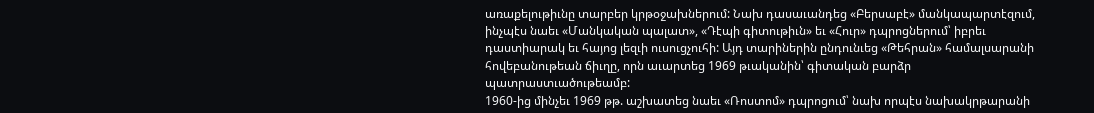առաքելութիւնը տարբեր կրթօջախներում: Նախ դասաւանդեց «Բերսաբէ» մանկապարտէզում, ինչպէս նաեւ «Մանկական պալատ», «Դէպի գիտութիւն» եւ «Հուր» դպրոցներում՝ իբրեւ դաստիարակ եւ հայոց լեզւի ուսուցչուհի: Այդ տարիներին ընդունւեց «Թեհրան» համալսարանի հովեբանութեան ճիւղը, որն աւարտեց 1969 թւականին՝ գիտական բարձր պատրաստւածութեամբ:
1960-ից մինչեւ 1969 թթ. աշխատեց նաեւ «Ռոստոմ» դպրոցում՝ նախ որպէս նախակրթարանի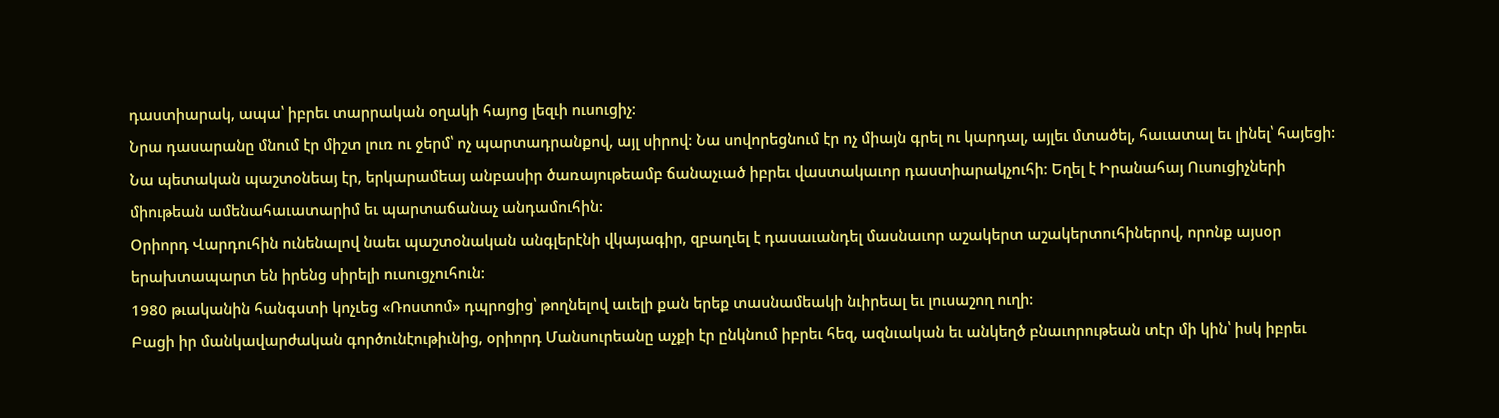դաստիարակ, ապա՝ իբրեւ տարրական օղակի հայոց լեզւի ուսուցիչ:
Նրա դասարանը մնում էր միշտ լուռ ու ջերմ՝ ոչ պարտադրանքով, այլ սիրով: Նա սովորեցնում էր ոչ միայն գրել ու կարդալ, այլեւ մտածել, հաւատալ եւ լինել՝ հայեցի:
Նա պետական պաշտօնեայ էր, երկարամեայ անբասիր ծառայութեամբ ճանաչւած իբրեւ վաստակաւոր դաստիարակչուհի: Եղել է Իրանահայ Ուսուցիչների միութեան ամենահաւատարիմ եւ պարտաճանաչ անդամուհին:
Օրիորդ Վարդուհին ունենալով նաեւ պաշտօնական անգլերէնի վկայագիր, զբաղւել է դասաւանդել մասնաւոր աշակերտ աշակերտուհիներով, որոնք այսօր երախտապարտ են իրենց սիրելի ուսուցչուհուն:
1980 թւականին հանգստի կոչւեց «Ռոստոմ» դպրոցից՝ թողնելով աւելի քան երեք տասնամեակի նւիրեալ եւ լուսաշող ուղի:
Բացի իր մանկավարժական գործունէութիւնից, օրիորդ Մանսուրեանը աչքի էր ընկնում իբրեւ հեզ, ազնւական եւ անկեղծ բնաւորութեան տէր մի կին՝ իսկ իբրեւ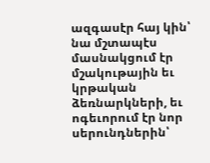ազգասէր հայ կին՝ նա մշտապէս մասնակցում էր մշակութային եւ կրթական ձեռնարկների, եւ ոգեւորում էր նոր սերունդներին՝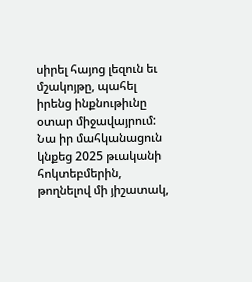սիրել հայոց լեզուն եւ մշակոյթը, պահել իրենց ինքնութիւնը օտար միջավայրում:
Նա իր մահկանացուն կնքեց 2025 թւականի հոկտեբմերին, թողնելով մի յիշատակ,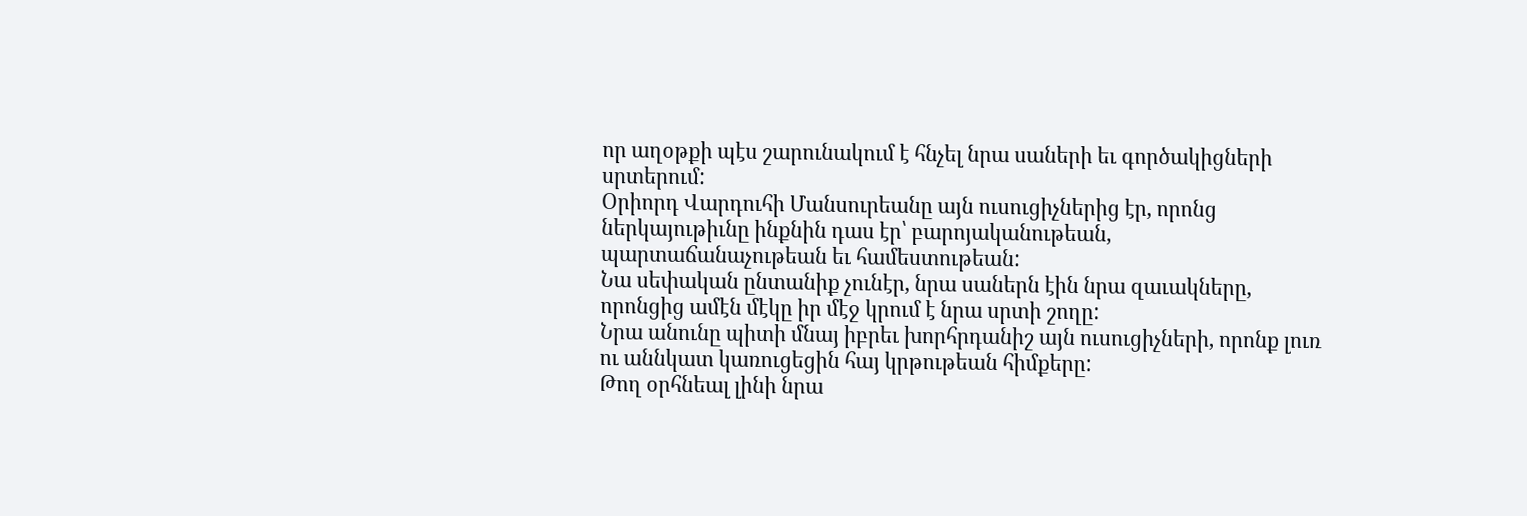որ աղօթքի պէս շարունակում է հնչել նրա սաների եւ գործակիցների սրտերում:
Օրիորդ Վարդուհի Մանսուրեանը այն ուսուցիչներից էր, որոնց ներկայութիւնը ինքնին դաս էր՝ բարոյականութեան, պարտաճանաչութեան եւ համեստութեան:
Նա սեփական ընտանիք չունէր, նրա սաներն էին նրա զաւակները, որոնցից ամէն մէկը իր մէջ կրում է նրա սրտի շողը:
Նրա անունը պիտի մնայ իբրեւ խորհրդանիշ այն ուսուցիչների, որոնք լուռ ու աննկատ կառուցեցին հայ կրթութեան հիմքերը:
Թող օրհնեալ լինի նրա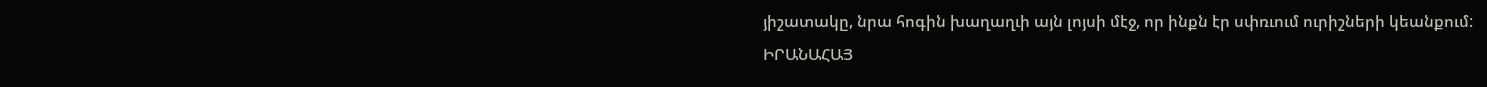յիշատակը, նրա հոգին խաղաղւի այն լոյսի մէջ, որ ինքն էր սփռւում ուրիշների կեանքում:
ԻՐԱՆԱՀԱՅ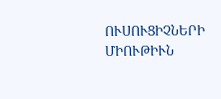ՈՒՍՈՒՑԻՉՆԵՐԻ ՄԻՈՒԹԻՒՆ